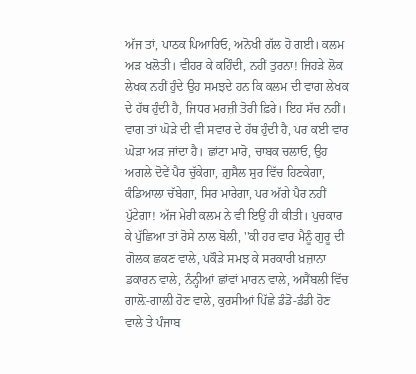ਅੱਜ ਤਾਂ, ਪਾਠਕ ਪਿਆਰਿਓ, ਅਨੋਖੀ ਗੱਲ ਹੋ ਗਈ। ਕਲਮ ਅੜ ਖਲੋਤੀ। ਵੀਹਰ ਕੇ ਕਹਿੰਦੀ, ਨਹੀਂ ਤੁਰਨਾ! ਜਿਹੜੇ ਲੋਕ ਲੇਖਕ ਨਹੀਂ ਹੁੰਦੇ ਉਹ ਸਮਝਦੇ ਹਨ ਕਿ ਕਲਮ ਦੀ ਵਾਗ ਲੇਖਕ ਦੇ ਹੱਥ ਹੁੰਦੀ ਹੈ, ਜਿਧਰ ਮਰਜ਼ੀ ਤੋਰੀ ਫ਼ਿਰੇ। ਇਹ ਸੱਚ ਨਹੀਂ। ਵਾਗ ਤਾਂ ਘੋੜੇ ਦੀ ਵੀ ਸਵਾਰ ਦੇ ਹੱਥ ਹੁੰਦੀ ਹੈ, ਪਰ ਕਈ ਵਾਰ ਘੋੜਾ ਅੜ ਜਾਂਦਾ ਹੈ। ਛਾਂਟਾ ਮਾਰੋ, ਚਾਬਕ ਚਲਾਓ, ਉਹ ਅਗਲੇ ਦੋਵੇਂ ਪੈਰ ਚੁੱਕੇਗਾ, ਗ਼ੁਸੈਲ ਸੁਰ ਵਿੱਚ ਹਿਣਕੇਗਾ, ਕੰਡਿਆਲਾ ਚੱਬੇਗਾ, ਸਿਰ ਮਾਰੇਗਾ, ਪਰ ਅੱਗੇ ਪੈਰ ਨਹੀਂ ਪੁੱਟੇਗਾ! ਅੱਜ ਮੇਰੀ ਕਲਮ ਨੇ ਵੀ ਇਉਂ ਹੀ ਕੀਤੀ। ਪੁਚਕਾਰ ਕੇ ਪੁੱਛਿਆ ਤਾਂ ਰੋਸੇ ਨਾਲ ਬੋਲੀ, ''ਕੀ ਹਰ ਵਾਰ ਮੈਨੂੰ ਗੁਰੂ ਦੀ ਗੋਲਕ ਛਕਣ ਵਾਲੇ, ਪਕੌੜੇ ਸਮਝ ਕੇ ਸਰਕਾਰੀ ਖ਼ਜ਼ਾਨਾ ਡਕਾਰਨ ਵਾਲੇ, ਨੰਨ੍ਹੀਆਂ ਛਾਂਵਾਂ ਮਾਰਨ ਵਾਲੇ, ਅਸੈਂਬਲੀ ਵਿੱਚ ਗਾਲ਼ੋ-ਗਾਲ਼ੀ ਹੋਣ ਵਾਲੇ, ਕੁਰਸੀਆਂ ਪਿੱਛੇ ਡੰਡੋ-ਡੰਡੀ ਹੋਣ ਵਾਲੇ ਤੇ ਪੰਜਾਬ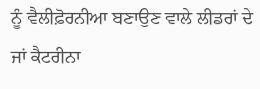ਨੂੰ ਵੈਲੀਫ਼ੋਰਨੀਆ ਬਣਾਉਣ ਵਾਲੇ ਲੀਡਰਾਂ ਦੇ ਜਾਂ ਕੈਟਰੀਨਾ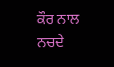ਕੌਰ ਨਾਲ ਨਚਦੇ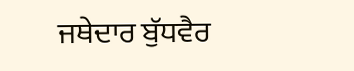ਜਥੇਦਾਰ ਬੁੱਧਵੈਰ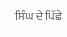ਸਿੰਘ ਦੇ ਪਿੱਛੇ